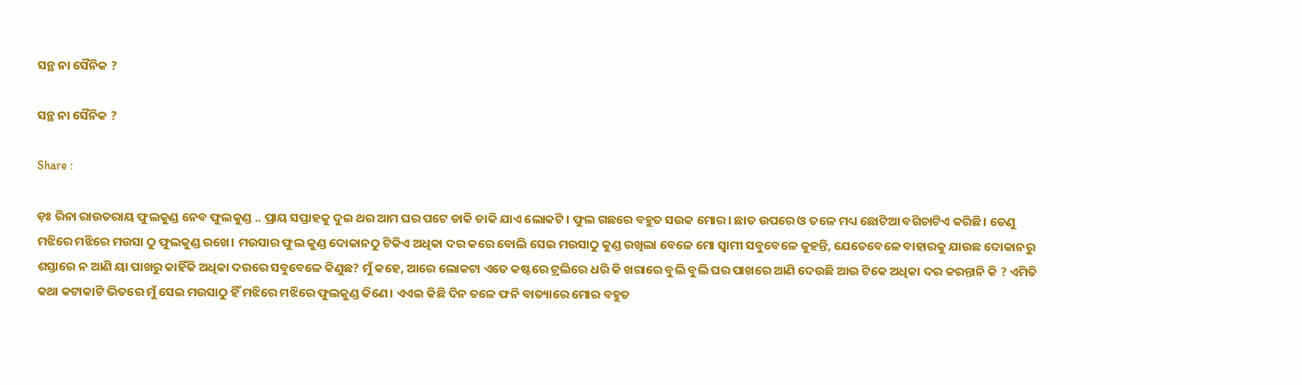ସନ୍ଥ ନା ସୈନିକ ?

ସନ୍ଥ ନା ସୈନିକ ?

Share :

ଡ଼ଃ ରିନା ରାଉତରାୟ ଫୁଲକୁଣ୍ଡ ନେବ ଫୁଲକୁଣ୍ଡ .. ପ୍ରାୟ ସପ୍ତାହକୁ ଦୁଇ ଥର ଆମ ଘର ପଟେ ଡାକି ଡାକି ଯାଏ ଲୋକଟି। ଫୁଲ ଗଛରେ ବହୁତ ସଉକ ମୋର। ଛାତ ଉପରେ ଓ ତଳେ ମଧ୍ୟ ଛୋଟିଆ ବଗିଚାଟିଏ କରିଛି। ତେଣୁ ମଝିରେ ମଝିରେ ମଉସା ଠୁ ଫୁଲକୁଣ୍ଡ ରଖେ। ମଉସାର ଫୁଲ କୁଣ୍ଡ ଦୋକାନଠୁ ଟିକିଏ ଅଧିକା ଦର କରେ ବୋଲି ସେଇ ମଉସାଠୁ କୁଣ୍ଡ ରଖିଲା ବେଳେ ମୋ ସ୍ୱାମୀ ସବୁବେଳେ କୁହନ୍ତି, ଯେତେବେଳେ ବାହାରକୁ ଯାଉଛ ଦୋକାନରୁ ଶସ୍ତାରେ ନ ଆଣି ୟା ପାଖରୁ କାହିଁକି ଅଧିକା ଦରରେ ସବୁବେଳେ କିଣୁଛ? ମୁଁ କହେ, ଆରେ ଲୋକଟା ଏତେ କଷ୍ଟରେ ଟ୍ରଲିରେ ଧରି କି ଖରାରେ ବୁଲି ବୁଲି ଘର ପାଖରେ ଆଣି ଦେଉଛି ଆଉ ଟିକେ ଅଧିକା ଦର କରନ୍ତାନି କି ? ଏମିତି କଥା କଟାକାଟି ଭିତରେ ମୁଁ ସେଇ ମଉସାଠୁ ହିଁ ମଝିରେ ମଝିରେ ଫୁଲକୁଣ୍ଡ କିଣେ। ଏଏଇ କିଛି ଦିନ ତଳେ ଫନି ବାତ୍ୟାରେ ମୋର ବହୁତ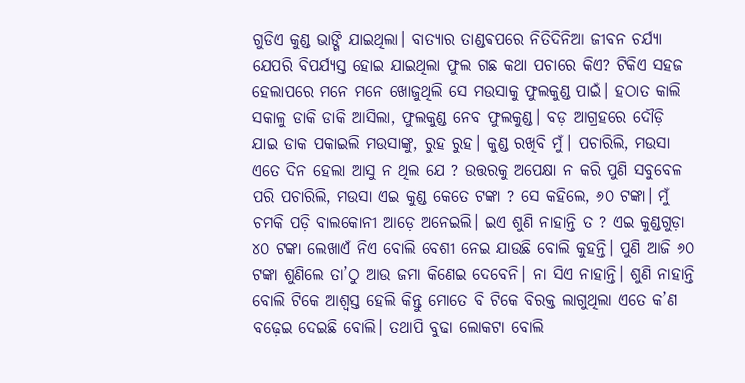ଗୁଡିଏ କୁଣ୍ଡ ଭାଙ୍ଗି ଯାଇଥିଲା। ବାତ୍ୟାର ତାଣ୍ଡଵପରେ ନିତିଦିନିଆ ଜୀବନ ଚର୍ଯ୍ୟା ଯେପରି ବିପର୍ଯ୍ୟସ୍ତ ହୋଇ ଯାଇଥିଲା ଫୁଲ ଗଛ କଥା ପଚାରେ କିଏ? ଟିକିଏ ସହଜ ହେଲାପରେ ମନେ ମନେ ଖୋଜୁଥିଲି ସେ ମଉସାକୁ ଫୁଲକୁଣ୍ଡ ପାଇଁ। ହଠାତ କାଲି ସକାଳୁ ଡାକି ଡାକି ଆସିଲା, ଫୁଲକୁଣ୍ଡ ନେବ ଫୁଲକୁଣ୍ଡ। ବଡ଼ ଆଗ୍ରହରେ ଦୌଡ଼ି ଯାଇ ଡାକ ପକାଇଲି ମଉସାଙ୍କୁ, ରୁହ ରୁହ। କୁଣ୍ଡ ରଖିବି ମୁଁ। ପଚାରିଲି, ମଉସା ଏତେ ଦିନ ହେଲା ଆସୁ ନ ଥିଲ ଯେ ? ଉତ୍ତରକୁ ଅପେକ୍ଷା ନ କରି ପୁଣି ସବୁବେଳ ପରି ପଚାରିଲି, ମଉସା ଏଇ କୁଣ୍ଡ କେତେ ଟଙ୍କା ? ସେ କହିଲେ, ୬୦ ଟଙ୍କା। ମୁଁ ଚମକି ପଡ଼ି ବାଲକୋନୀ ଆଡ଼େ ଅନେଇଲି। ଇଏ ଶୁଣି ନାହାନ୍ତି ତ ? ଏଇ କୁଣ୍ଡଗୁଡ଼ା ୪୦ ଟଙ୍କା ଲେଖାଏଁ ନିଏ ବୋଲି ବେଶୀ ନେଇ ଯାଉଛି ବୋଲି କୁହନ୍ତି। ପୁଣି ଆଜି ୬୦ ଟଙ୍କା ଶୁଣିଲେ ତା’ଠୁ ଆଉ ଜମା କିଣେଇ ଦେବେନି। ନା ସିଏ ନାହାନ୍ତି। ଶୁଣି ନାହାନ୍ତି ବୋଲି ଟିକେ ଆଶ୍ୱସ୍ତ ହେଲି କିନ୍ତୁ ମୋତେ ବି ଟିକେ ବିରକ୍ତ ଲାଗୁଥିଲା ଏତେ କ’ଣ ବଢ଼େଇ ଦେଇଛି ବୋଲି। ତଥାପି ବୁଢା ଲୋକଟା ବୋଲି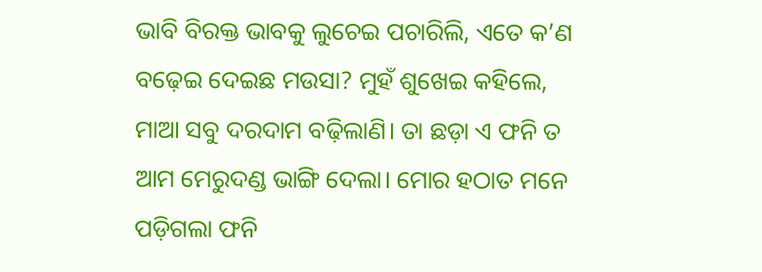ଭାବି ବିରକ୍ତ ଭାବକୁ ଲୁଚେଇ ପଚାରିଲି, ଏତେ କ’ଣ ବଢ଼େଇ ଦେଇଛ ମଉସା? ମୁହଁ ଶୁଖେଇ କହିଲେ, ମାଆ ସବୁ ଦରଦାମ ବଢ଼ିଲାଣି। ତା ଛଡ଼ା ଏ ଫନି ତ ଆମ ମେରୁଦଣ୍ଡ ଭାଙ୍ଗି ଦେଲା। ମୋର ହଠାତ ମନେ ପଡ଼ିଗଲା ଫନି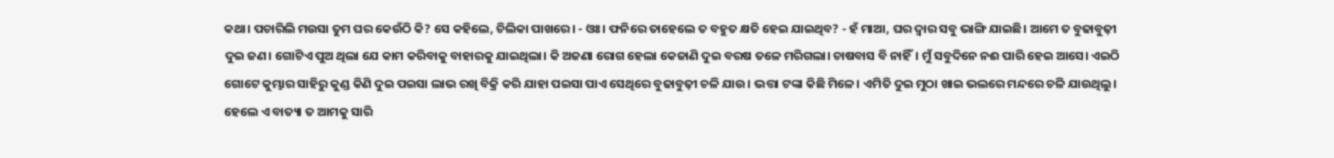କଥା। ପଚାରିଲି ମଉସା ତୁମ ଘର କେଉଁଠି କି? ସେ କହିଲେ, ଚିଲିକା ପାଖରେ। - ଓଃ। ଫନିରେ ତାହେଲେ ତ ବହୁତ କ୍ଷତି ହେଇ ଯାଇଥିବ? - ହଁ ମାଆ, ଘର ଦ୍ୱାର ସବୁ ଭାଙ୍ଗି ଯାଇଛି। ଆମେ ତ ବୁଢାବୁଢ଼ୀ ଦୁଇ ଜଣ। ଗୋଟିଏ ପୁଅ ଥିଲା ଯେ କାମ କରିବାକୁ ବାହାରକୁ ଯାଇଥିଲା। କି ଅଜଣା ରୋଗ ହେଲା କେଜାଣି ଦୁଇ ବରଷ ତଳେ ମରିଗଲା। ଚାଷବାସ ବି ନାହିଁ। ମୁଁ ସବୁଦିନେ ନଈ ପାରି ହେଇ ଆସେ। ଏଇଠି ଗୋଟେ କୁମ୍ଭାର ସାହିରୁ କୁଣ୍ଡ କିଣି ଦୁଇ ପଇସା ଲାଭ ରଖି ବିକ୍ରି କରି ଯାହା ପଇସା ପାଏ ସେଥିରେ ବୁଢାବୁଢ଼ୀ ଚଳି ଯାଉ। ଭତ୍ତା ଟଙ୍କା କିଛି ମିଳେ। ଏମିତି ଦୁଇ ମୁଠା ଖାଇ ଭଲରେ ମନ୍ଦରେ ଚଳି ଯାଉଥିଲୁ। ହେଲେ ଏ ବାତ୍ୟା ତ ଆମକୁ ସାରି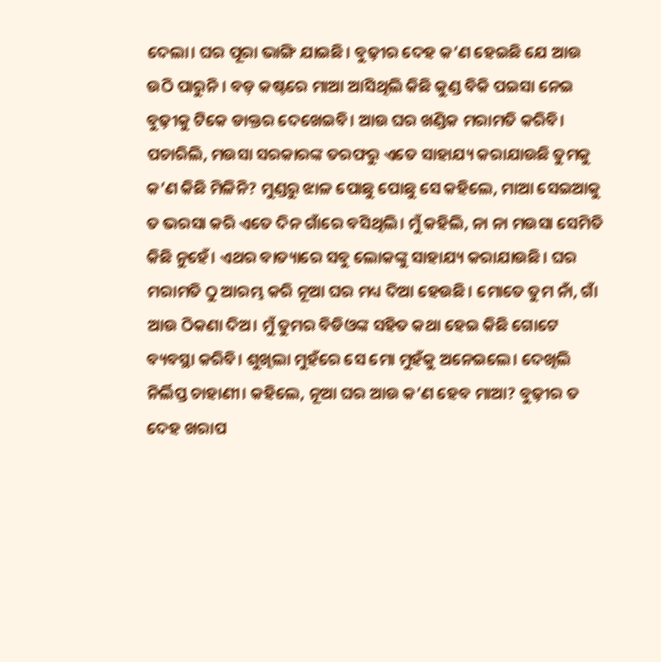ଦେଲା। ଘର ପୂରା ଭାଙ୍ଗି ଯାଇଛି। ବୁଢ଼ୀର ଦେହ କ’ଣ ହେଇଛି ଯେ ଆଉ ଉଠି ପାରୁନି। ବଡ଼ କଷ୍ଟରେ ମାଆ ଆସିଥିଲି କିଛି କୁଣ୍ଡ ବିକି ପଇସା ନେଇ ବୁଢ଼ୀକୁ ଟିକେ ଡାକ୍ତର ଦେଖେଇବି। ଆଉ ଘର ଖଣ୍ଡିକ ମରାମତି କରିବି। ପଚାରିଲି, ମଉସା ସରକାରଙ୍କ ତରଫରୁ ଏତେ ସାହାଯ୍ୟ କରାଯାଉଛି ତୁମକୁ କ’ଣ କିଛି ମିଳିନି? ମୁଣ୍ଡରୁ ଝାଳ ପୋଛୁ ପୋଛୁ ସେ କହିଲେ, ମାଆ ସେଇଆକୁ ତ ଭରସା କରି ଏତେ ଦିନ ଗାଁରେ ବସିଥିଲି। ମୁଁ କହିଲି, ନା ନା ମଉସା ସେମିତି କିଛି ନୁହେଁ। ଏଥର ବାତ୍ୟାରେ ସବୁ ଲୋକଙ୍କୁ ସାହାଯ୍ୟ କରାଯାଉଛି। ଘର ମରାମତି ଠୁ ଆରମ୍ଭ କରି ନୂଆ ଘର ମଧ୍ୟ ଦିଆ ହେଉଛି। ମୋତେ ତୁମ ନାଁ, ଗାଁ ଆଉ ଠିକଣା ଦିଅ। ମୁଁ ତୁମର ବିଡିଓଙ୍କ ସହିତ କଥା ହେଇ କିଛି ଗୋଟେ ବ୍ୟବସ୍ଥା କରିବି। ଶୁଖିଲା ମୁହଁରେ ସେ ମୋ ମୁହଁକୁ ଅନେଇଲେ। ଦେଖିଲି ନିର୍ଲିପ୍ତ ଚାହାଣୀ। କହିଲେ, ନୂଆ ଘର ଆଉ କ’ଣ ହେବ ମାଆ? ବୁଢ଼ୀର ତ ଦେହ ଖରାପ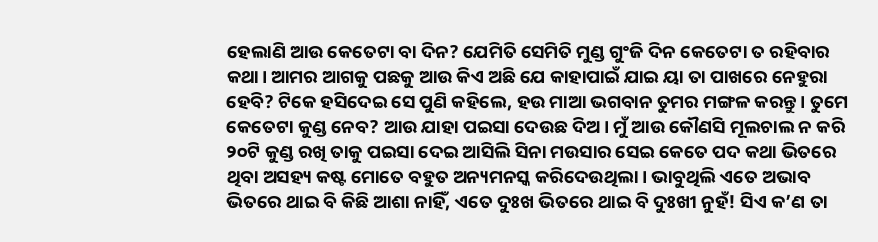ହେଲାଣି ଆଉ କେତେଟା ବା ଦିନ? ଯେମିତି ସେମିତି ମୁଣ୍ଡ ଗୁଂଜି ଦିନ କେତେଟା ତ ରହିବାର କଥା। ଆମର ଆଗକୁ ପଛକୁ ଆଉ କିଏ ଅଛି ଯେ କାହାପାଇଁ ଯାଇ ୟା ତା ପାଖରେ ନେହୁରା ହେବି? ଟିକେ ହସିଦେଇ ସେ ପୁଣି କହିଲେ, ହଉ ମାଆ ଭଗବାନ ତୁମର ମଙ୍ଗଳ କରନ୍ତୁ। ତୁମେ କେତେଟା କୁଣ୍ଡ ନେବ? ଆଉ ଯାହା ପଇସା ଦେଉଛ ଦିଅ। ମୁଁ ଆଉ କୌଣସି ମୂଲଚାଲ ନ କରି ୨୦ଟି କୁଣ୍ଡ ରଖି ତାକୁ ପଇସା ଦେଇ ଆସିଲି ସିନା ମଉସାର ସେଇ କେତେ ପଦ କଥା ଭିତରେ ଥିବା ଅସହ୍ୟ କଷ୍ଟ ମୋତେ ବହୁତ ଅନ୍ୟମନସ୍କ କରିଦେଉଥିଲା। ଭାବୁଥିଲି ଏତେ ଅଭାବ ଭିତରେ ଥାଇ ବି କିଛି ଆଶା ନାହିଁ, ଏତେ ଦୁଃଖ ଭିତରେ ଥାଇ ବି ଦୁଃଖୀ ନୁହଁ! ସିଏ କ’ଣ ତା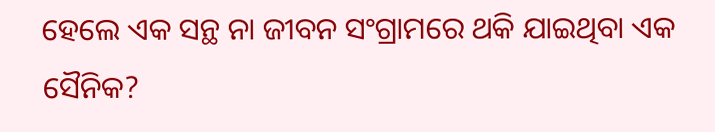ହେଲେ ଏକ ସନ୍ଥ ନା ଜୀବନ ସଂଗ୍ରାମରେ ଥକି ଯାଇଥିବା ଏକ ସୈନିକ?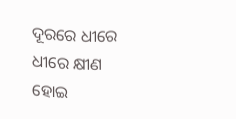ଦୂରରେ ଧୀରେ ଧୀରେ କ୍ଷୀଣ ହୋଇ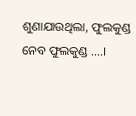ଶୁଣାଯାଉଥିଲା, ଫୁଲକୁଣ୍ଡ ନେବ ଫୁଲକୁଣ୍ଡ ....।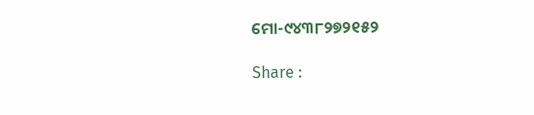ମୋ-୯୪୩୮୨୭୨୧୫୨

Share :